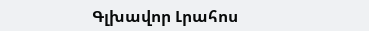Գլխավոր Լրահոս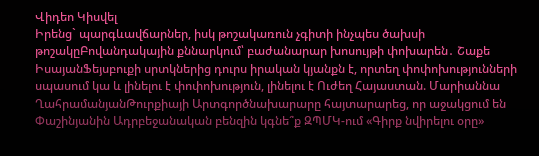Վիդեո Կիսվել
Իրենց` պարգևավճարներ, իսկ թոշակառուն չգիտի ինչպես ծախսի թոշակըԲովանդակային քննարկում՝ բաժանարար խոսույթի փոխարեն․ Շաքե ԻսայանՖեյսբուքի սրտկներից դուրս իրական կյանքն է, որտեղ փոփոխությունների սպասում կա և լինելու է փոփոխություն, լինելու է Ուժեղ Հայաստան. Մարիաննա ՂահրամանյանԹուրքիայի Արտգործնախարարը հայտարարեց, որ աջակցում են Փաշինյանին Ադրբեջանական բենզին կգնե՞ք ԶՊՄԿ-ում «Գիրք նվիրելու օրը»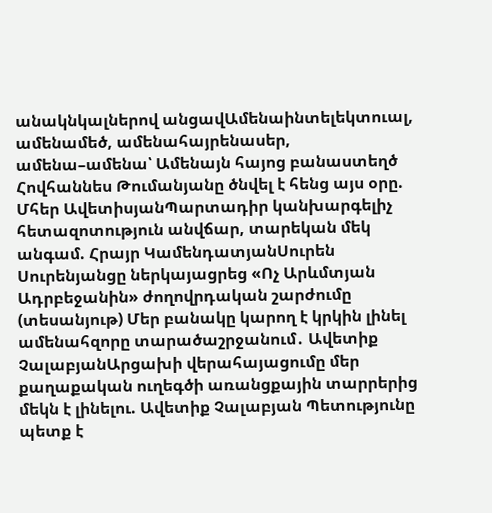անակնկալներով անցավԱմենաինտելեկտուալ, ամենամեծ, ամենահայրենասեր, ամենա–ամենա՝ Ամենայն հայոց բանաստեղծ Հովհաննես Թումանյանը ծնվել է հենց այս օրը. Մհեր ԱվետիսյանՊարտադիր կանխարգելիչ հետազոտություն անվճար, տարեկան մեկ անգամ. Հրայր ԿամենդատյանՍուրեն Սուրենյանցը ներկայացրեց «Ոչ Արևմտյան Ադրբեջանին» ժողովրդական շարժումը (տեսանյութ) Մեր բանակը կարող է կրկին լինել ամենահզորը տարածաշրջանում․ Ավետիք ՉալաբյանԱրցախի վերահայացումը մեր քաղաքական ուղեգծի առանցքային տարրերից մեկն է լինելու. Ավետիք Չալաբյան Պետությունը պետք է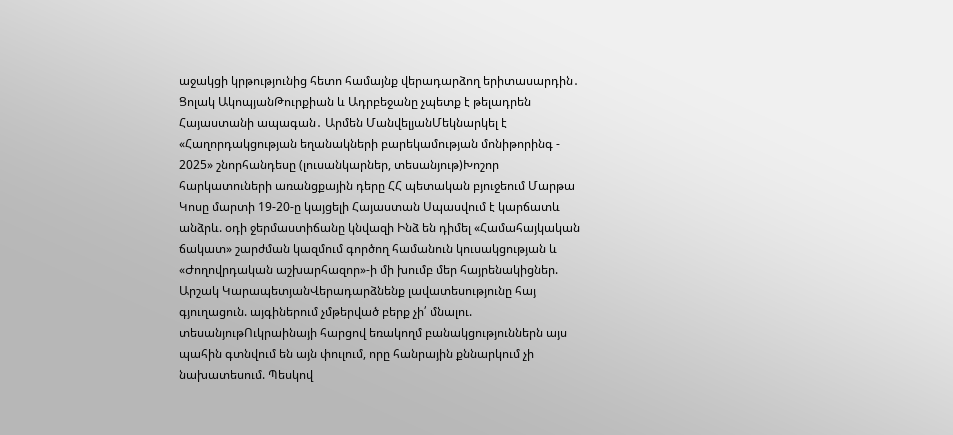աջակցի կրթությունից հետո համայնք վերադարձող երիտասարդին․ Ցոլակ ԱկոպյանԹուրքիան և Ադրբեջանը չպետք է թելադրեն Հայաստանի ապագան․ Արմեն ՄանվելյանՄեկնարկել է «Հաղորդակցության եղանակների բարեկամության մոնիթորինգ - 2025» շնորհանդեսը (լուսանկարներ, տեսանյութ)Խոշոր հարկատուների առանցքային դերը ՀՀ պետական բյուջեում Մարթա Կոսը մարտի 19-20-ը կայցելի Հայաստան Սպասվում է կարճատև անձրև. օդի ջերմաստիճանը կնվազի Ինձ են դիմել «Համահայկական ճակատ» շարժման կազմում գործող համանուն կուսակցության և «Ժողովրդական աշխարհազոր»-ի մի խումբ մեր հայրենակիցներ. Արշակ ԿարապետյանՎերադարձնենք լավատեսությունը հայ գյուղացուն. այգիներում չմթերված բերք չի՛ մնալու. տեսանյութՈւկրաինայի հարցով եռակողմ բանակցություններն այս պահին գտնվում են այն փուլում, որը հանրային քննարկում չի նախատեսում. Պեսկով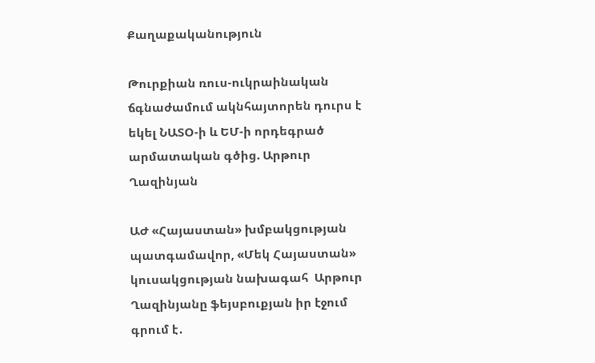Քաղաքականություն

Թուրքիան ռուս-ուկրաինական ճգնաժամում ակնհայտորեն դուրս է եկել ՆԱՏՕ-ի և ԵՄ-ի որդեգրած արմատական գծից. Արթուր Ղազինյան

ԱԺ «Հայաստան» խմբակցության պատգամավոր, «Մեկ Հայաստան» կուսակցության նախագահ  Արթուր Ղազինյանը ֆեյսբուքյան իր էջում գրում է․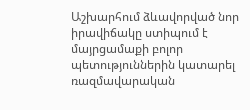Աշխարհում ձևավորված նոր իրավիճակը ստիպում է մայրցամաքի բոլոր պետություններին կատարել ռազմավարական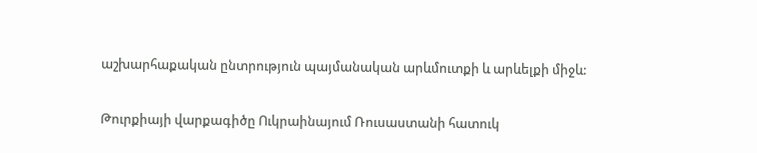աշխարհաքական ընտրություն պայմանական արևմուտքի և արևելքի միջև:

Թուրքիայի վարքագիծը Ուկրաինայում Ռուսաստանի հատուկ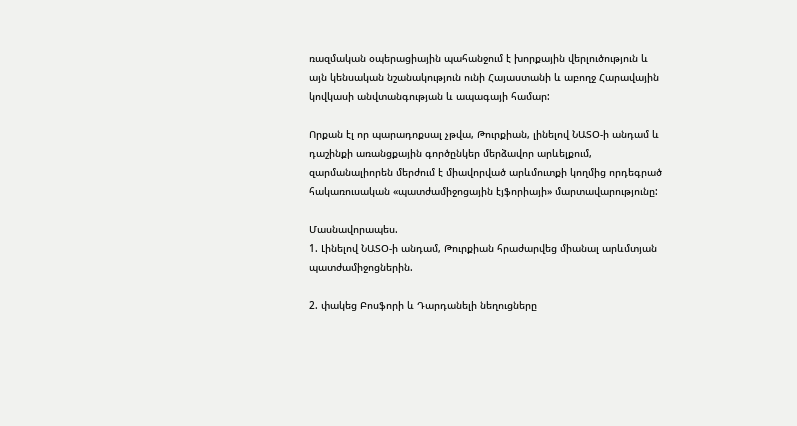ռազմական օպերացիային պահանջում է խորքային վերլուծություն և այն կենսական նշանակություն ունի Հայաստանի և աբողջ Հարավային կովկասի անվտանգության և ապագայի համար:

Որքան էլ որ պարադոքսալ չթվա, Թուրքիան, լինելով ՆԱՏՕ-ի անդամ և դաշինքի առանցքային գործընկեր մերձավոր արևելքում, զարմանալիորեն մերժում է միավորված արևմուտքի կողմից որդեգրած հակառուսական «պատժամիջոցային էյֆորիայի» մարտավարությունը:

Մասնավորապես.
1. Լինելով ՆԱՏՕ-ի անդամ, Թուրքիան հրաժարվեց միանալ արևմտյան պատժամիջոցներին.

2. փակեց Բոսֆորի և Դարդանելի նեղուցները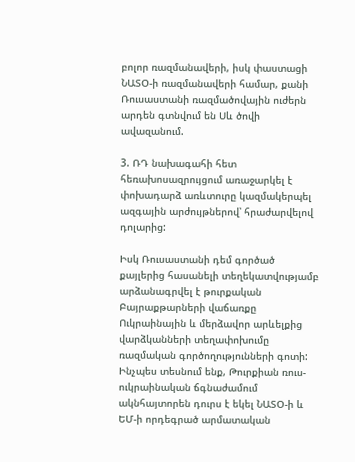բոլոր ռազմանավերի, իսկ փաստացի ՆԱՏՕ-ի ռազմանավերի համար, քանի Ռուսաստանի ռազմածովային ուժերն արդեն գտնվում են Սև ծովի ավազանում.

3. ՌԴ նախագահի հետ հեռախոսազրույցում առաջարկել է փոխադարձ առևտուրը կազմակերպել ազգային արժույթներով՝ հրաժարվելով դոլարից:

Իսկ Ռուսաստանի դեմ գործած քայլերից հասանելի տեղեկատվությամբ արձանագրվել է թուրքական Բայրաքթարների վաճառքը Ուկրաինային և մերձավոր արևելքից վարձկանների տեղափոխումը ռազմական գործողությունների գոտի:
Ինչպես տեսնում ենք, Թուրքիան ռուս-ուկրաինական ճգնաժամում ակնհայտորեն դուրս է եկել ՆԱՏՕ-ի և ԵՄ-ի որդեգրած արմատական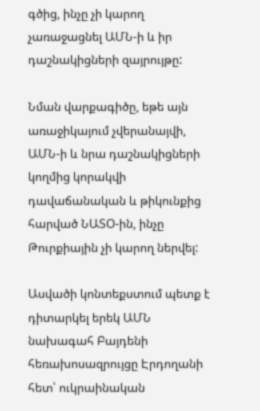գծից, ինչը չի կարող չառաջացնել ԱՄՆ-ի և իր դաշնակիցների զայրույթը:

Նման վարքագիծը, եթե այն առաջիկայում չվերանայվի, ԱՄՆ-ի և նրա դաշնակիցների կողմից կորակվի դավաճանական և թիկունքից հարված ՆԱՏՕ-ին, ինչը Թուրքիային չի կարող ներվել:

Ասվածի կոնտեքստում պետք է դիտարկել երեկ ԱՄՆ նախագահ Բայդենի հեռախոսազրույցը Էրդողանի հետ՝ ուկրաինական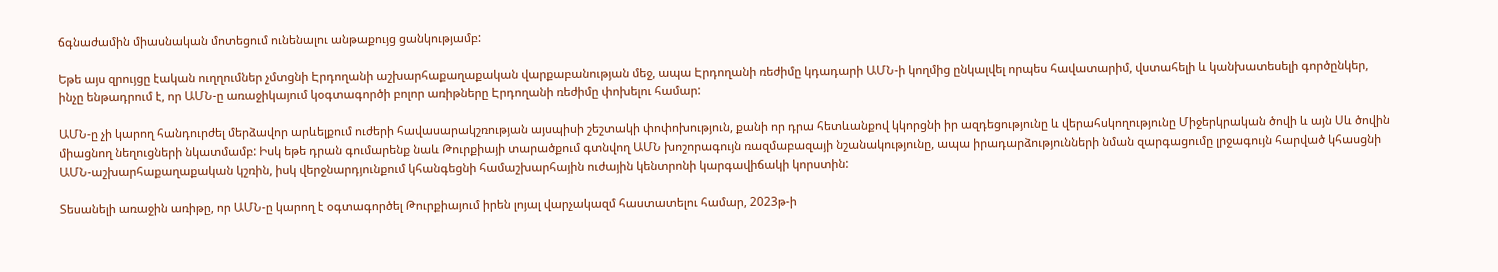ճգնաժամին միասնական մոտեցում ունենալու անթաքույց ցանկությամբ:

Եթե այս զրույցը էական ուղղումներ չմտցնի Էրդողանի աշխարհաքաղաքական վարքաբանության մեջ, ապա Էրդողանի ռեժիմը կդադարի ԱՄՆ-ի կողմից ընկալվել որպես հավատարիմ, վստահելի և կանխատեսելի գործընկեր, ինչը ենթադրում է, որ ԱՄՆ-ը առաջիկայում կօգտագործի բոլոր առիթները Էրդողանի ռեժիմը փոխելու համար:

ԱՄՆ-ը չի կարող հանդուրժել մերձավոր արևելքում ուժերի հավասարակշռության այսպիսի շեշտակի փոփոխություն, քանի որ դրա հետևանքով կկորցնի իր ազդեցությունը և վերահսկողությունը Միջերկրական ծովի և այն Սև ծովին միացնող նեղուցների նկատմամբ: Իսկ եթե դրան գումարենք նաև Թուրքիայի տարածքում գտնվող ԱՄՆ խոշորագույն ռազմաբազայի նշանակությունը, ապա իրադարձությունների նման զարգացումը լրջագույն հարված կհասցնի ԱՄՆ-աշխարհաքաղաքական կշռին, իսկ վերջնարդյունքում կհանգեցնի համաշխարհային ուժային կենտրոնի կարգավիճակի կորստին:

Տեսանելի առաջին առիթը, որ ԱՄՆ-ը կարող է օգտագործել Թուրքիայում իրեն լոյալ վարչակազմ հաստատելու համար, 2023թ-ի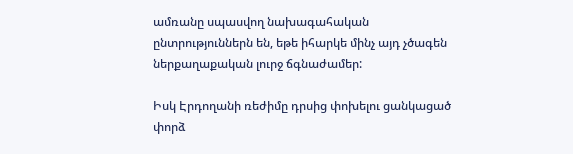ամռանը սպասվող նախագահական ընտրություններն են, եթե իհարկե մինչ այդ չծագեն ներքաղաքական լուրջ ճգնաժամեր:

Իսկ Էրդողանի ռեժիմը դրսից փոխելու ցանկացած փորձ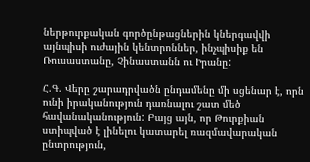ներթուրքական գործընթացներին կներգավվի այնպիսի ուժային կենտրոններ, ինչպիսիք են Ռուսաստանը, Չինաստանն ու Իրանը:

Հ.Գ. Վերը շարադրվածն ընդամենը մի սցենար է, որն ունի իրականություն դառնալու շատ մեծ հավանականություն: Բայց այն, որ Թուրքիան ստիպված է լինելու կատարել ռազմավարական ընտրություն,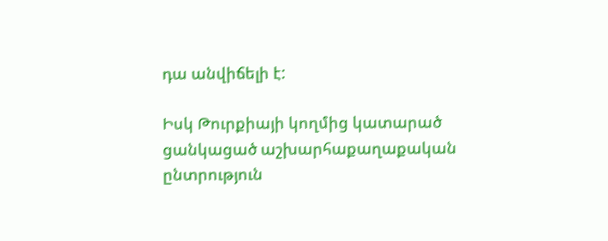դա անվիճելի է:

Իսկ Թուրքիայի կողմից կատարած ցանկացած աշխարհաքաղաքական ընտրություն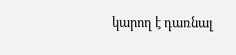կարող է դառնալ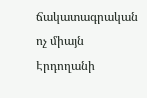ճակատագրական ոչ միայն Էրդողանի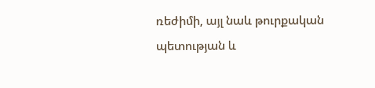ռեժիմի, այլ նաև թուրքական պետության և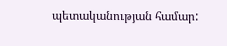պետականության համար: